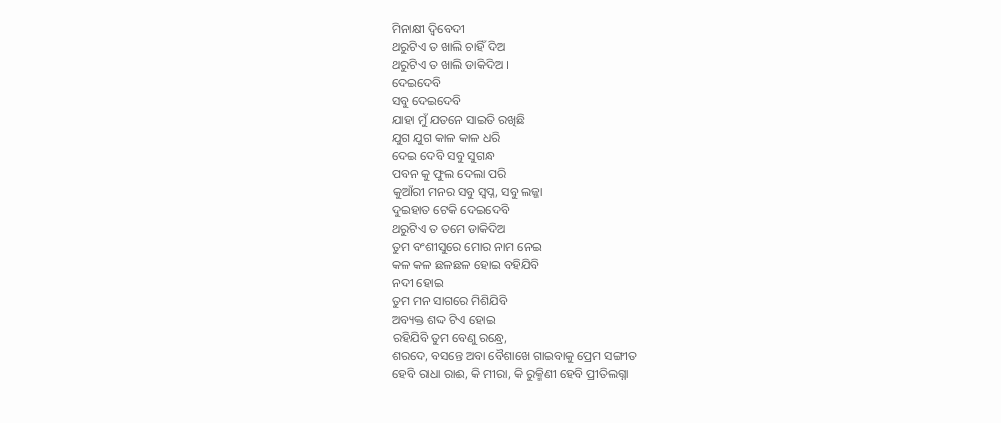ମିନାକ୍ଷୀ ଦ୍ବିବେଦୀ
ଥରୁଟିଏ ତ ଖାଲି ଚାହିଁ ଦିଅ
ଥରୁଟିଏ ତ ଖାଲି ଡାକିଦିଅ ।
ଦେଇଦେବି
ସବୁ ଦେଇଦେବି
ଯାହା ମୁଁ ଯତନେ ସାଇତି ରଖିଛି
ଯୁଗ ଯୁଗ କାଳ କାଳ ଧରି
ଦେଇ ଦେବି ସବୁ ସୁଗନ୍ଧ
ପବନ କୁ ଫୁଲ ଦେଲା ପରି
କୁଆଁରୀ ମନର ସବୁ ସ୍ବପ୍ନ, ସବୁ ଲଜ୍ଜା
ଦୁଇହାତ ଟେକି ଦେଇଦେବି
ଥରୁଟିଏ ତ ତମେ ଡାକିଦିଅ
ତୁମ ବଂଶୀସୁରେ ମୋର ନାମ ନେଇ
କଳ କଳ ଛଳଛଳ ହୋଇ ବହିଯିବି
ନଦୀ ହୋଇ
ତୁମ ମନ ସାଗରେ ମିଶିଯିବି
ଅବ୍ୟକ୍ତ ଶଦ୍ଦ ଟିଏ ହୋଇ
ରହିଯିବି ତୁମ ବେଣୁ ରନ୍ଧ୍ରେ,
ଶରଦେ, ବସନ୍ତେ ଅବା ବୈଶାଖେ ଗାଇବାକୁ ପ୍ରେମ ସଙ୍ଗୀତ
ହେବି ରାଧା ରାଈ, କି ମୀରା, କି ରୁକ୍ମିଣୀ ହେବି ପ୍ରୀତିଲଗ୍ନା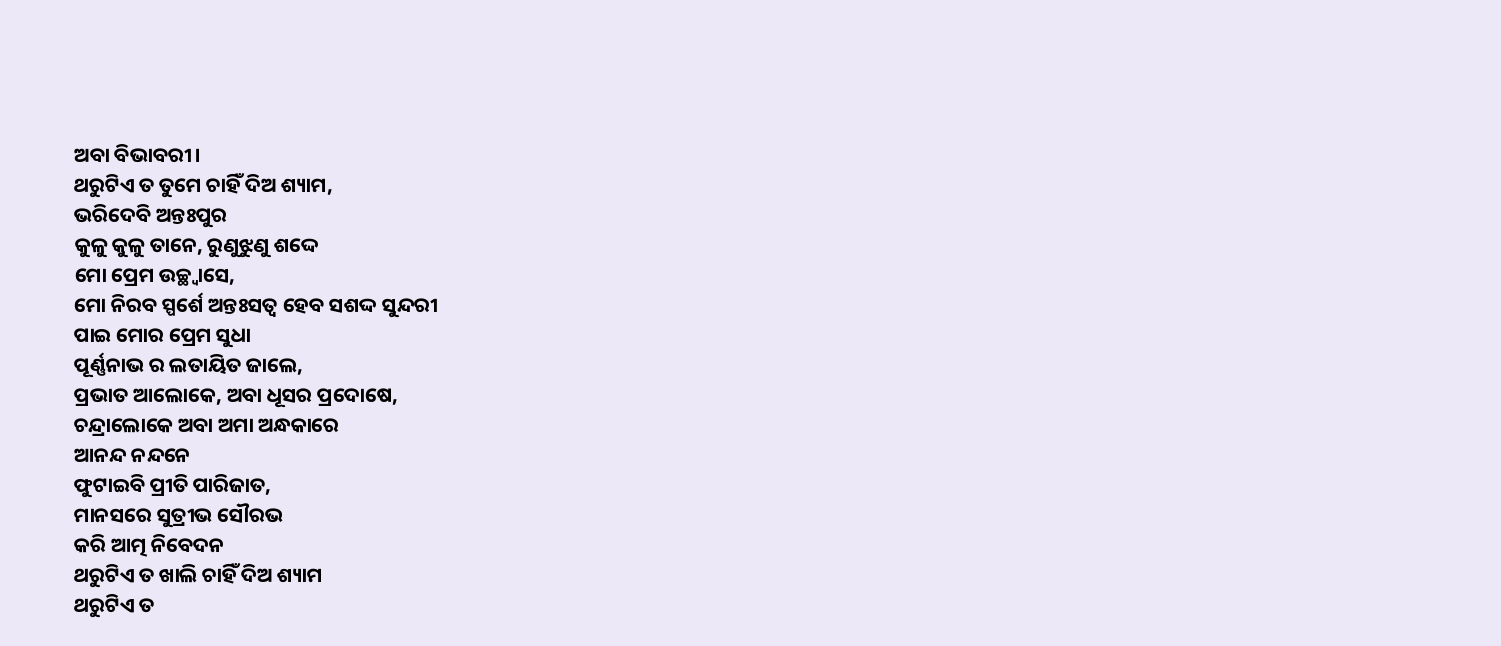ଅବା ବିଭାବରୀ।
ଥରୁଟିଏ ତ ତୁମେ ଚାହିଁ ଦିଅ ଶ୍ୟାମ,
ଭରିଦେବି ଅନ୍ତଃପୁର
କୁଳୁ କୁଳୁ ତାନେ, ରୁଣୁଝୁଣୁ ଶଦ୍ଦେ
ମୋ ପ୍ରେମ ଉଚ୍ଛ୍ୱାସେ,
ମୋ ନିରବ ସ୍ପର୍ଶେ ଅନ୍ତଃସତ୍ବ ହେବ ସଶଦ୍ଦ ସୁନ୍ଦରୀ
ପାଇ ମୋର ପ୍ରେମ ସୁଧା
ପୂର୍ଣ୍ଣନାଭ ର ଲତାୟିତ ଜାଲେ,
ପ୍ରଭାତ ଆଲୋକେ, ଅବା ଧୂସର ପ୍ରଦୋଷେ,
ଚନ୍ଦ୍ରାଲୋକେ ଅବା ଅମା ଅନ୍ଧକାରେ
ଆନନ୍ଦ ନନ୍ଦନେ
ଫୁଟାଇବି ପ୍ରୀତି ପାରିଜାତ,
ମାନସରେ ସୁତ୍ରୀଭ ସୌରଭ
କରି ଆତ୍ମ ନିବେଦନ
ଥରୁଟିଏ ତ ଖାଲି ଚାହିଁ ଦିଅ ଶ୍ୟାମ
ଥରୁଟିଏ ତ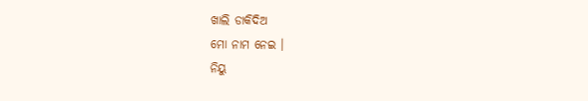ଖାଲି ଡାକିଦିଅ
ମୋ ନାମ ନେଇ ।
ନିୟୁ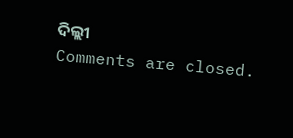ଦିଲ୍ଲୀ
Comments are closed.